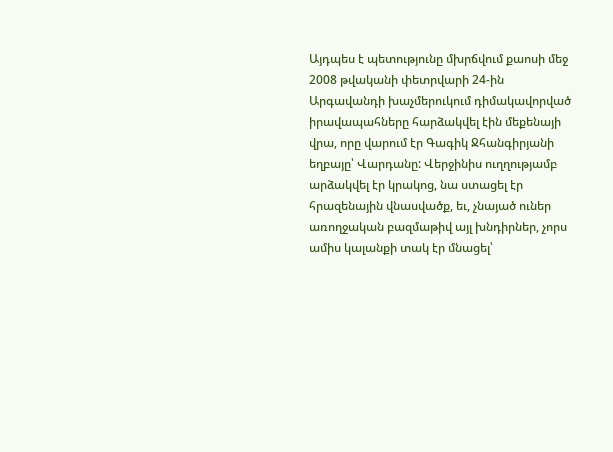Այդպես է պետությունը մխրճվում քաոսի մեջ
2008 թվականի փետրվարի 24-ին Արգավանդի խաչմերուկում դիմակավորված իրավապահները հարձակվել էին մեքենայի վրա, որը վարում էր Գագիկ Ջհանգիրյանի եղբայը՝ Վարդանը: Վերջինիս ուղղությամբ արձակվել էր կրակոց, նա ստացել էր հրազենային վնասվածք, եւ, չնայած ուներ առողջական բազմաթիվ այլ խնդիրներ, չորս ամիս կալանքի տակ էր մնացել՝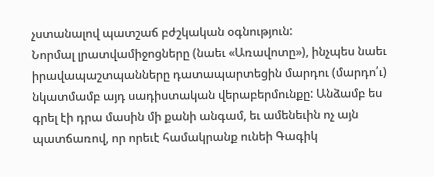չստանալով պատշաճ բժշկական օգնություն:
Նորմալ լրատվամիջոցները (նաեւ «Առավոտը»), ինչպես նաեւ իրավապաշտպանները դատապարտեցին մարդու (մարդո՛ւ) նկատմամբ այդ սադիստական վերաբերմունքը: Անձամբ ես գրել էի դրա մասին մի քանի անգամ, եւ ամենեւին ոչ այն պատճառով, որ որեւէ համակրանք ունեի Գագիկ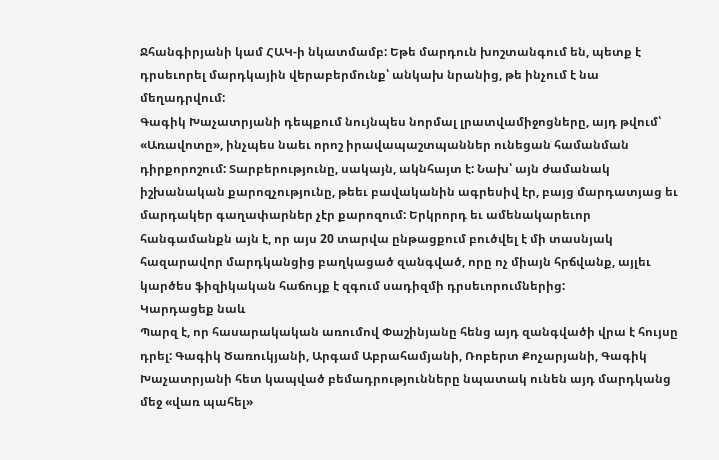Ջհանգիրյանի կամ ՀԱԿ-ի նկատմամբ: Եթե մարդուն խոշտանգում են, պետք է դրսեւորել մարդկային վերաբերմունք՝ անկախ նրանից, թե ինչում է նա մեղադրվում:
Գագիկ Խաչատրյանի դեպքում նույնպես նորմալ լրատվամիջոցները, այդ թվում՝ «Առավոտը», ինչպես նաեւ որոշ իրավապաշտպաններ ունեցան համանման դիրքորոշում: Տարբերությունը, սակայն, ակնհայտ է: Նախ՝ այն ժամանակ իշխանական քարոզչությունը, թեեւ բավականին ագրեսիվ էր, բայց մարդատյաց եւ մարդակեր գաղափարներ չէր քարոզում: Երկրորդ եւ ամենակարեւոր հանգամանքն այն է, որ այս 20 տարվա ընթացքում բուծվել է մի տասնյակ հազարավոր մարդկանցից բաղկացած զանգված, որը ոչ միայն հրճվանք, այլեւ կարծես ֆիզիկական հաճույք է զգում սադիզմի դրսեւորումներից:
Կարդացեք նաև
Պարզ է, որ հասարակական առումով Փաշինյանը հենց այդ զանգվածի վրա է հույսը դրել: Գագիկ Ծառուկյանի, Արգամ Աբրահամյանի, Ռոբերտ Քոչարյանի, Գագիկ Խաչատրյանի հետ կապված բեմադրությունները նպատակ ունեն այդ մարդկանց մեջ «վառ պահել»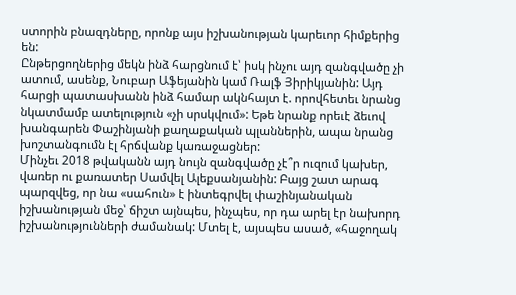ստորին բնազդները, որոնք այս իշխանության կարեւոր հիմքերից են:
Ընթերցողներից մեկն ինձ հարցնում է՝ իսկ ինչու այդ զանգվածը չի ատում, ասենք, Նուբար Աֆեյանին կամ Ռալֆ Յիրիկյանին: Այդ հարցի պատասխանն ինձ համար ակնհայտ է. որովհետեւ նրանց նկատմամբ ատելություն «չի սրսկվում»: Եթե նրանք որեւէ ձեւով խանգարեն Փաշինյանի քաղաքական պլաններին, ապա նրանց խոշտանգումն էլ հրճվանք կառաջացներ:
Մինչեւ 2018 թվականն այդ նույն զանգվածը չէ՞ր ուզում կախեր, վառեր ու քառատեր Սամվել Ալեքսանյանին: Բայց շատ արագ պարզվեց, որ նա «սահուն» է ինտեգրվել փաշինյանական իշխանության մեջ՝ ճիշտ այնպես, ինչպես, որ դա արել էր նախորդ իշխանությունների ժամանակ: Մտել է, այսպես ասած, «հաջողակ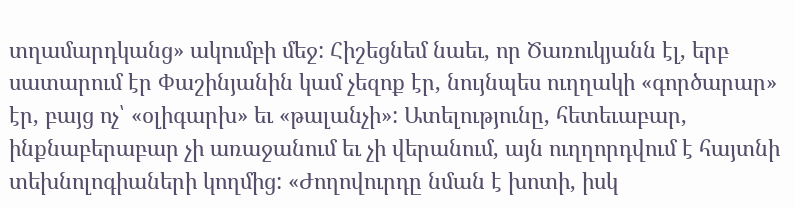տղամարդկանց» ակումբի մեջ: Հիշեցնեմ նաեւ, որ Ծառուկյանն էլ, երբ սատարում էր Փաշինյանին կամ չեզոք էր, նույնպես ուղղակի «գործարար» էր, բայց ոչ՝ «օլիգարխ» եւ «թալանչի»: Ատելությունը, հետեւաբար, ինքնաբերաբար չի առաջանում եւ չի վերանում, այն ուղղորդվում է հայտնի տեխնոլոգիաների կողմից: «Ժողովուրդը նման է խոտի, իսկ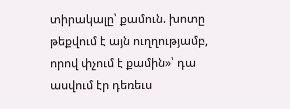տիրակալը՝ քամուն. խոտը թեքվում է այն ուղղությամբ, որով փչում է քամին»՝ դա ասվում էր դեռեւս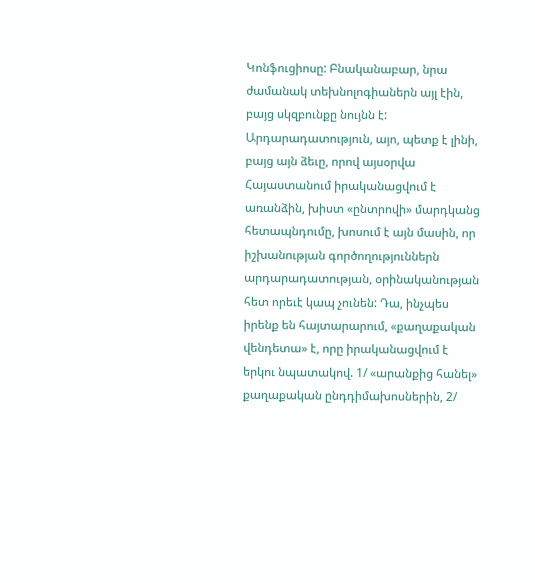Կոնֆուցիոսը: Բնականաբար, նրա ժամանակ տեխնոլոգիաներն այլ էին, բայց սկզբունքը նույնն է:
Արդարադատություն, այո, պետք է լինի, բայց այն ձեւը, որով այսօրվա Հայաստանում իրականացվում է առանձին, խիստ «ընտրովի» մարդկանց հետապնդումը, խոսում է այն մասին, որ իշխանության գործողություններն արդարադատության, օրինականության հետ որեւէ կապ չունեն: Դա, ինչպես իրենք են հայտարարում, «քաղաքական վենդետա» է, որը իրականացվում է երկու նպատակով. 1/ «արանքից հանել» քաղաքական ընդդիմախոսներին, 2/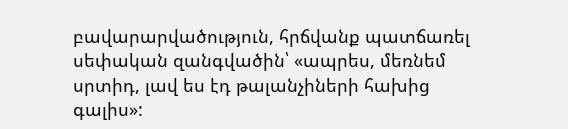բավարարվածություն, հրճվանք պատճառել սեփական զանգվածին՝ «ապրես, մեռնեմ սրտիդ, լավ ես էդ թալանչիների հախից գալիս»: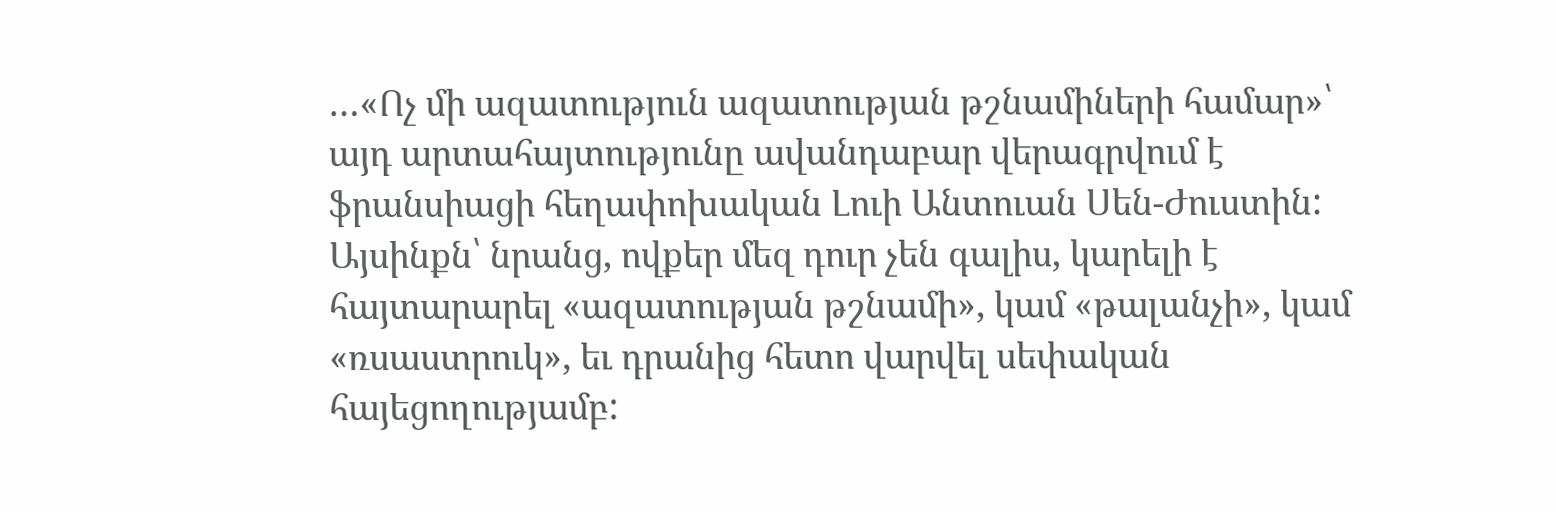…«Ոչ մի ազատություն ազատության թշնամիների համար»՝ այդ արտահայտությունը ավանդաբար վերագրվում է ֆրանսիացի հեղափոխական Լուի Անտուան Սեն-Ժուստին: Այսինքն՝ նրանց, ովքեր մեզ դուր չեն գալիս, կարելի է հայտարարել «ազատության թշնամի», կամ «թալանչի», կամ «ռսաստրուկ», եւ դրանից հետո վարվել սեփական հայեցողությամբ: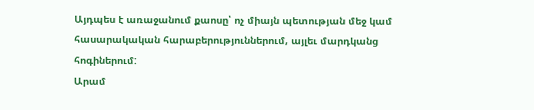Այդպես է առաջանում քաոսը՝ ոչ միայն պետության մեջ կամ հասարակական հարաբերություններում, այլեւ մարդկանց հոգիներում:
Արամ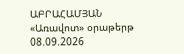ԱԲՐԱՀԱՄՅԱՆ
«Առավոտ» օրաթերթ
08.09.2026